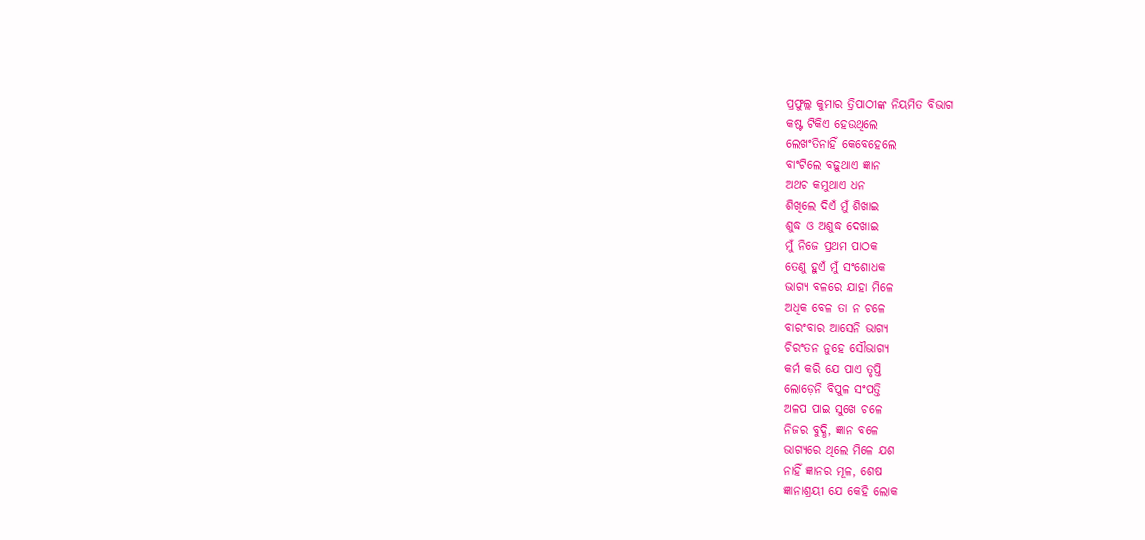ପ୍ରଫୁଲ୍ଲ କୁମାର ତ୍ରିପାଠୀଙ୍କ ନିୟମିତ ବିଭାଗ
କଷ୍ଟ ଟିକିଏ ହେଉଥିଲେ
ଲେଖଂତିନାହିଁ କେବେହେଲେ
ବାଂଟିଲେ ବଢ଼ୁଥାଏ ଜ୍ଞାନ
ଅଥଚ କମୁଥାଏ ଧନ
ଶିଖିଲେ ଦିଏଁ ମୁଁ ଶିଖାଇ
ଶୁଦ୍ଧ ଓ ଅଶୁଦ୍ଧ ଦେଖାଇ
ମୁଁ ନିଜେ ପ୍ରଥମ ପାଠକ
ତେଣୁ ହୁଏଁ ମୁଁ ସଂଶୋଧକ
ଭାଗ୍ୟ ବଳରେ ଯାହା ମିଳେ
ଅଧିକ ବେଳ ତା ନ ଚଳେ
ବାରଂବାର ଆସେନି ଭାଗ୍ୟ
ଚିରଂତନ ନୁହେ ସୌଭାଗ୍ୟ
କର୍ମ କରି ଯେ ପାଏ ତୃପ୍ତି
ଲୋଡ଼େନି ବିପୁଳ ସଂପତ୍ତି
ଅଳପ ପାଇ ସୁଖେ ଚଳେ
ନିଜର ବୁଦ୍ଧି, ଜ୍ଞାନ ବଳେ
ଭାଗ୍ୟରେ ଥିଲେ ମିଳେ ଯଶ
ନାହିଁ ଜ୍ଞାନର ମୂଳ, ଶେଷ
ଜ୍ଞାନାଶ୍ରୟୀ ଯେ କେହି ଲୋକ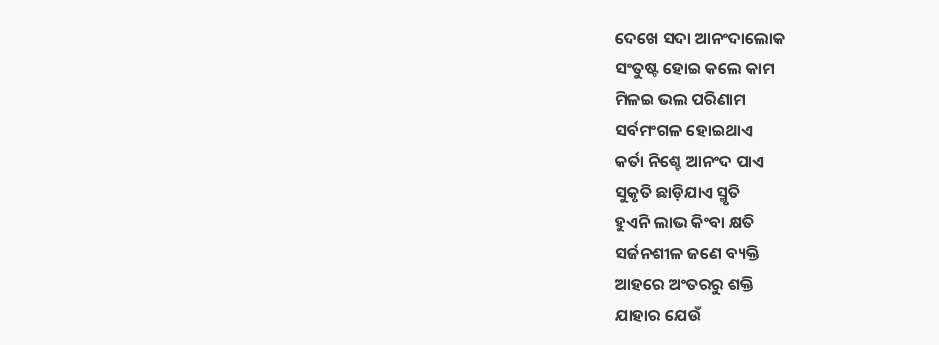ଦେଖେ ସଦା ଆନଂଦାଲୋକ
ସଂତୁଷ୍ଟ ହୋଇ କଲେ କାମ
ମିଳଇ ଭଲ ପରିଣାମ
ସର୍ବମଂଗଳ ହୋଇଥାଏ
କର୍ତା ନିଶ୍ଚେ ଆନଂଦ ପାଏ
ସୁକୃତି ଛାଡ଼ିଯାଏ ସ୍ମୃତି
ହୁଏନି ଲାଭ କିଂବା କ୍ଷତି
ସର୍ଜନଶୀଳ ଜଣେ ବ୍ୟକ୍ତି
ଆହରେ ଅଂତରରୁ ଶକ୍ତି
ଯାହାର ଯେଉଁ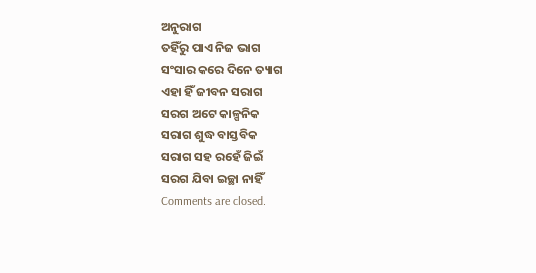ଅନୁରାଗ
ତହିଁରୁ ପାଏ ନିଜ ଭାଗ
ସଂସାର କରେ ଦିନେ ତ୍ୟାଗ
ଏହା ହିଁ ଜୀବନ ସରାଗ
ସରଗ ଅଟେ କାଳ୍ପନିକ
ସରାଗ ଶୁଦ୍ଧ ବାସ୍ତବିକ
ସରାଗ ସହ ରହେଁ ଜିଇଁ
ସରଗ ଯିବା ଇଚ୍ଛା ନାହିଁ
Comments are closed.